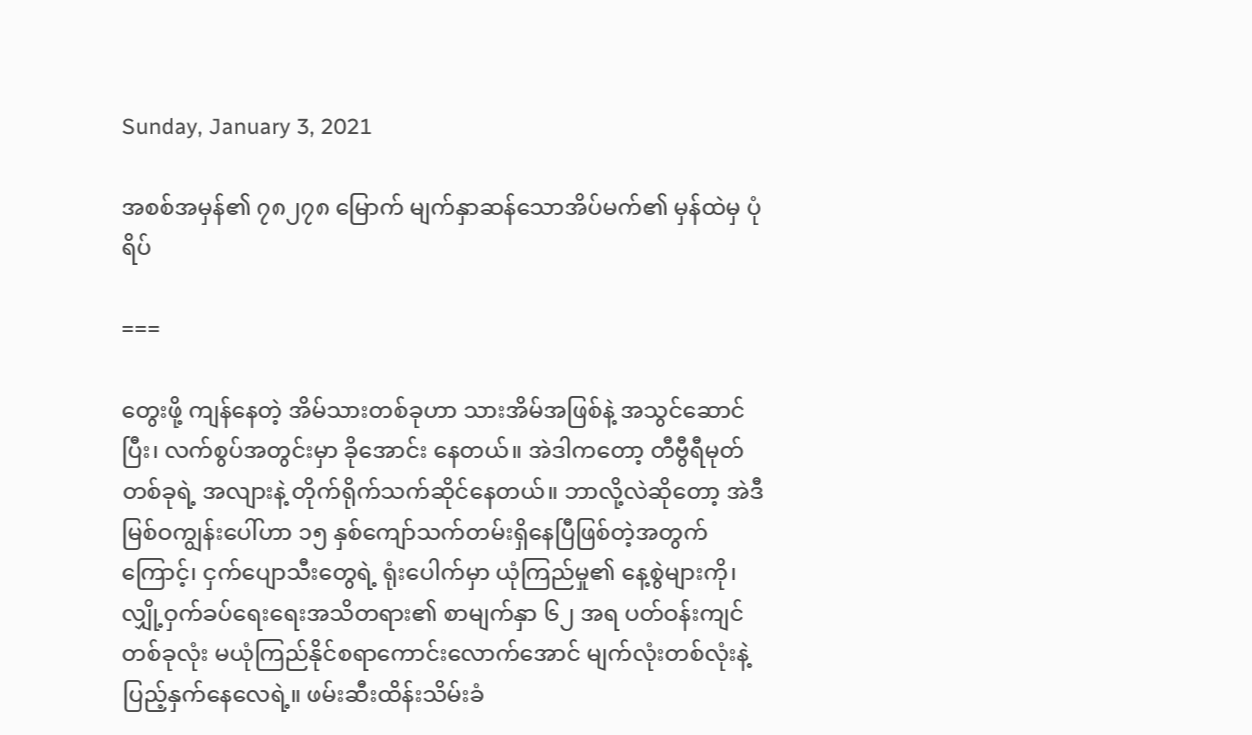Sunday, January 3, 2021

အစစ်အမှန်၏ ၇၈၂၇၈ မြောက် မျက်နှာဆန်သောအိပ်မက်၏ မှန်ထဲမှ ပုံရိပ်

===

တွေးဖို့ ကျန်နေတဲ့ အိမ်သားတစ်ခုဟာ သားအိမ်အဖြစ်နဲ့ အသွင်ဆောင်ပြီး၊ လက်စွပ်အတွင်းမှာ ခိုအောင်း နေတယ်။ အဲဒါကတော့ တီဗွီရီမုတ်တစ်ခုရဲ့ အလျားနဲ့ တိုက်ရိုက်သက်ဆိုင်နေတယ်။ ဘာလို့လဲဆိုတော့ အဲဒီ မြစ်ဝကျွန်းပေါ်ဟာ ၁၅ နှစ်ကျော်သက်တမ်းရှိနေပြီဖြစ်တဲ့အတွက်ကြောင့်၊ ငှက်ပျောသီးတွေရဲ့ ရုံးပေါက်မှာ ယုံကြည်မှု၏ နေ့စွဲများကို၊ လျှို့ဝှက်ခပ်ရေးရေးအသိတရား၏ စာမျက်နှာ ၆၂ အရ ပတ်ဝန်းကျင် တစ်ခုလုံး မယုံကြည်နိုင်စရာကောင်းလောက်အောင် မျက်လုံးတစ်လုံးနဲ့ ပြည့်နှက်နေလေရဲ့။ ဖမ်းဆီးထိန်းသိမ်းခံ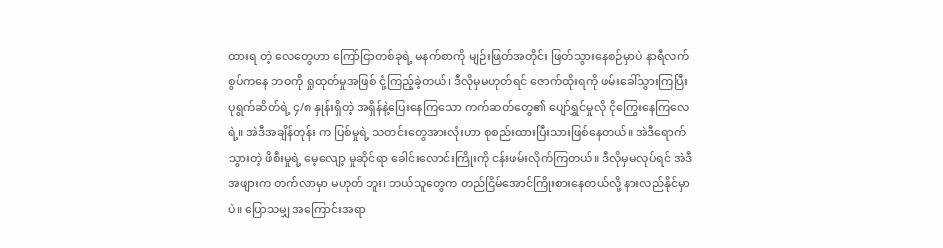ထားရ တဲ့ လေတွေဟာ ကြော်ငြာတစ်ခုရဲ့ မနက်စာကို မျဉ်းဖြတ်အတိုင်း ဖြတ်သွားနေစဉ်မှာပဲ နာရီလက်စွပ်ကနေ ဘဝကို ရှုထုတ်မှုအဖြစ် ငုံ့ကြည့်ခဲ့တယ်၊ ဒီလိုမှမဟုတ်ရင် ဇောက်ထိုးရကို ဖမ်းခေါ်သွားကြပြီး ပုရွက်ဆိတ်ရဲ့ ၄/၈ နှုန်းရှိတဲ့ အရှိန်နဲ့ပြေးနေကြသော ကက်ဆတ်တွေ၏ ပျော်ရွှင်မှုလို ငိုကြွေးနေကြလေရဲ့။ အဲဒီအချိန်တုန်း က ပြစ်မှုရဲ့ သတင်းတွေအားလုံးဟာ စုစည်းထားပြီးသားဖြစ်နေတယ်။ အဲဒီရောက်သွားတဲ့ ဖိစီးမှုရဲ့ မေ့လျော့ မှုဆိုင်ရာ ခေါင်းလောင်းကြိုးကို ငန်းဖမ်းလိုက်ကြတယ်။ ဒီလိုမှမလုပ်ရင် အဲဒီအဖျားက တက်လာမှာ မဟုတ် ဘူး၊ ဘယ်သူတွေက တည်ငြိမ်အောင်ကြိုးစားနေတယ်လို့ နားလည်နိုင်မှာပဲ။ ပြောသမျှ အကြောင်းအရာ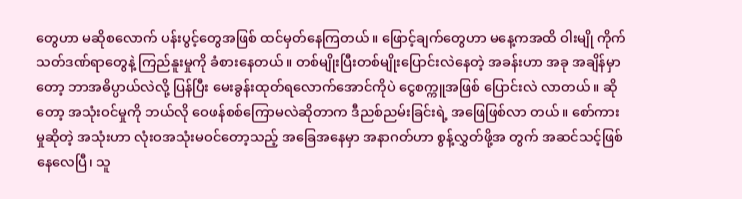တွေဟာ မဆိုစလောက် ပန်းပွင့်တွေအဖြစ် ထင်မှတ်နေကြတယ်။ ဖြောင့်ချက်တွေဟာ မနေ့ကအထိ ဝါးမျို ကိုက်သတ်ဒဏ်ရာတွေနဲ့ ကြည်နူးမှုကို ခံစားနေတယ်။ တစ်မျိုးပြီးတစ်မျိုးပြောင်းလဲနေတဲ့ အခန်းဟာ အခု အချိန်မှာတော့ ဘာအဓိပ္ပာယ်လဲလို့ ပြန်ပြီး မေးခွန်းထုတ်ရလောက်အောင်ကိုပဲ ငွေစက္ကူအဖြစ် ပြောင်းလဲ လာတယ်။ ဆိုတော့ အသုံးဝင်မှုကို ဘယ်လို ဝေဖန်စစ်ကြောမလဲဆိုတာက ဒီညစ်ညမ်းခြင်းရဲ့ အဖြေဖြစ်လာ တယ်။ စော်ကားမှုဆိုတဲ့ အသုံးဟာ လုံးဝအသုံးမဝင်တော့သည့် အခြေအနေမှာ အနာဂတ်ဟာ စွန့်လွှတ်ဖို့အ တွက် အဆင်သင့်ဖြစ်နေလေပြီ၊ သူ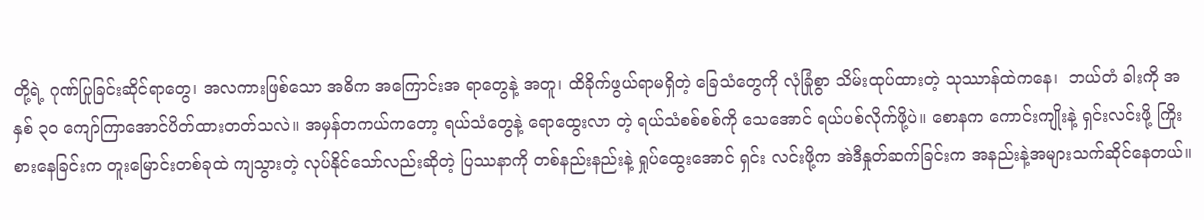တို့ရဲ့ ဂုဏ်ပြုခြင်းဆိုင်ရာတွေ၊ အလကားဖြစ်သော အဓိက အကြောင်းအ ရာတွေနဲ့ အတူ၊ ထိခိုက်ဖွယ်ရာမရှိတဲ့ ခြေသံတွေကို လုံခြုံစွာ သိမ်းထုပ်ထားတဲ့ သုဿာန်ထဲကနေ၊  ဘယ်တံ ခါးကို အနှစ် ၃၀ ကျော်ကြာအောင်ပိတ်ထားတတ်သလဲ။ အမှန်တကယ်ကတော့ ရယ်သံတွေနဲ့ ရောထွေးလာ တဲ့ ရယ်သံစစ်စစ်ကို သေအောင် ရယ်ပစ်လိုက်ဖို့ပဲ။ စောနက ကောင်းကျိုးနဲ့ ရှင်းလင်းဖို့ ကြိုးစားနေခြင်းက တူးမြောင်းတစ်ခုထဲ ကျသွားတဲ့ လုပ်နိုင်သော်လည်းဆိုတဲ့ ပြဿနာကို တစ်နည်းနည်းနဲ့ ရှုပ်ထွေးအောင် ရှင်း လင်းဖို့က အဲဒီနှုတ်ဆက်ခြင်းက အနည်းနဲ့အများသက်ဆိုင်နေတယ်။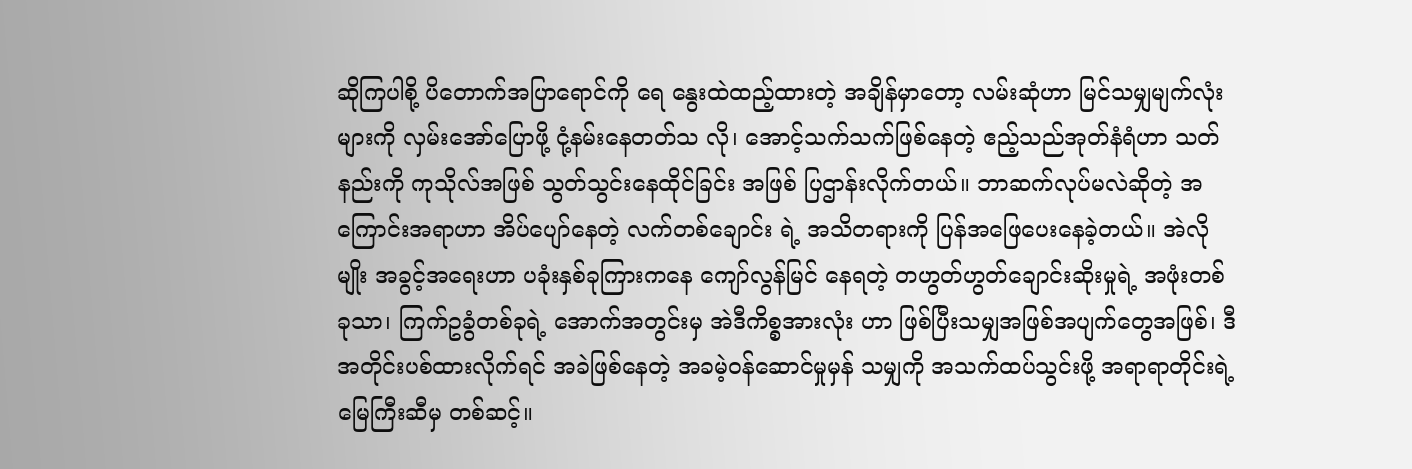ဆိုကြပါစို့ ပိတောက်အပြာရောင်ကို ရေ နွေးထဲထည့်ထားတဲ့ အချိန်မှာတော့ လမ်းဆုံဟာ မြင်သမျှမျက်လုံးများကို လှမ်းအော်ပြောဖို့ ငုံ့နမ်းနေတတ်သ လို၊ အောင့်သက်သက်ဖြစ်နေတဲ့ ဧည့်သည်အုတ်နံရံဟာ သတ်နည်းကို ကုသိုလ်အဖြစ် သွတ်သွင်းနေထိုင်ခြင်း အဖြစ် ပြဌာန်းလိုက်တယ်။ ဘာဆက်လုပ်မလဲဆိုတဲ့ အကြောင်းအရာဟာ အိပ်ပျော်နေတဲ့ လက်တစ်ချောင်း ရဲ့ အသိတရားကို ပြန်အဖြေပေးနေခဲ့တယ်။ အဲလိုမျိုး အခွင့်အရေးဟာ ပခုံးနှစ်ခုကြားကနေ ကျော်လွန်မြင် နေရတဲ့ တဟွတ်ဟွတ်ချောင်းဆိုးမှုရဲ့ အဖုံးတစ်ခုသာ၊ ကြက်ဥခွံတစ်ခုရဲ့ အောက်အတွင်းမှ အဲဒီကိစ္စအားလုံး ဟာ ဖြစ်ပြီးသမျှအဖြစ်အပျက်တွေအဖြစ်၊ ဒီအတိုင်းပစ်ထားလိုက်ရင် အခဲဖြစ်နေတဲ့ အခမဲ့ဝန်ဆောင်မှုမှန် သမျှကို အသက်ထပ်သွင်းဖို့ အရာရာတိုင်းရဲ့ မြေကြီးဆီမှ တစ်ဆင့်။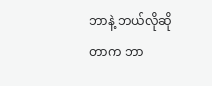ဘာနဲ့ ဘယ်လိုဆိုတာက ဘာ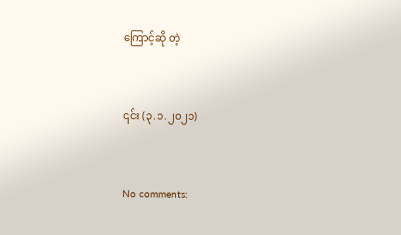ကြောင့်ဆို တဲ့


၎င်း (၃.၁.၂၀၂၁)


No comments: